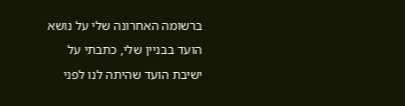ברשומה האחרונה שלי על נושא הועד בבניין שלי, כתבתי על ישיבת הועד שהיתה לנו לפני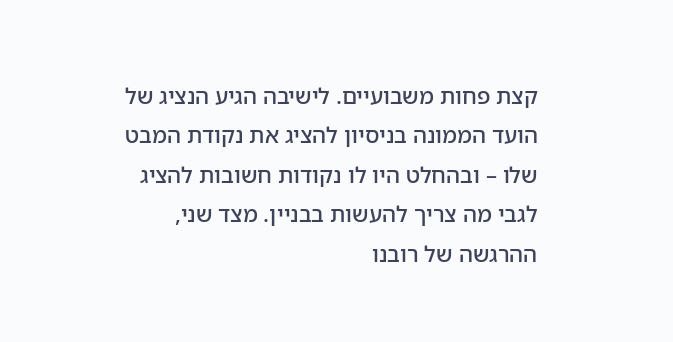קצת פחות משבועיים. לישיבה הגיע הנציג של הועד הממונה בניסיון להציג את נקודת המבט שלו – ובהחלט היו לו נקודות חשובות להציג לגבי מה צריך להעשות בבניין. מצד שני, ההרגשה של רובנו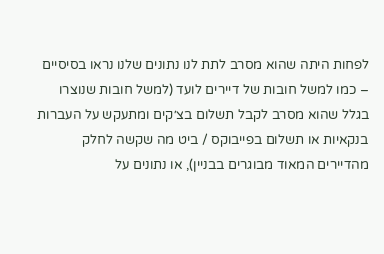לפחות היתה שהוא מסרב לתת לנו נתונים שלנו נראו בסיסיים – כמו למשל חובות של דיירים לועד (למשל חובות שנוצרו בגלל שהוא מסרב לקבל תשלום בצ׳קים ומתעקש על העברות בנקאיות או תשלום בפייבוקס / ביט מה שקשה לחלק מהדיירים המאוד מבוגרים בבניין), או נתונים על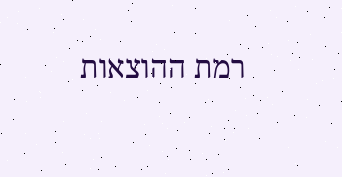רמת ההוצאות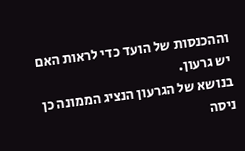וההכנסות של הועד כדי לראות האם יש גרעון.
בנושא של הגרעון הנציג הממונה כן ניסה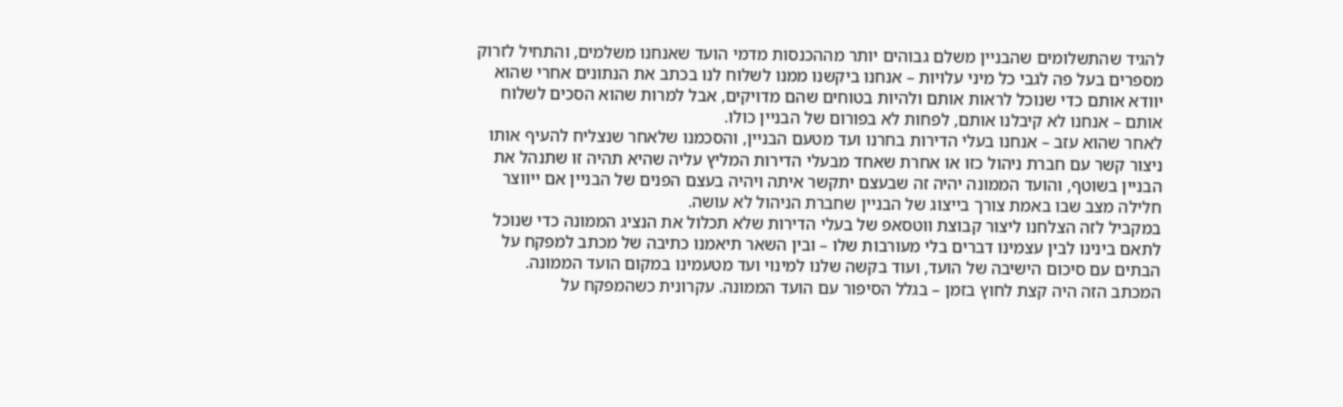להגיד שהתשלומים שהבניין משלם גבוהים יותר מההכנסות מדמי הועד שאנחנו משלמים, והתחיל לזרוק מספרים בעל פה לגבי כל מיני עלויות – אנחנו ביקשנו ממנו לשלוח לנו בכתב את הנתונים אחרי שהוא יוודא אותם כדי שנוכל לראות אותם ולהיות בטוחים שהם מדויקים, אבל למרות שהוא הסכים לשלוח אותם – אנחנו לא קיבלנו אותם, לפחות לא בפורום של הבניין כולו.
לאחר שהוא עזב – אנחנו בעלי הדירות בחרנו ועד מטעם הבניין, והסכמנו שלאחר שנצליח להעיף אותו ניצור קשר עם חברת ניהול כזו או אחרת שאחד מבעלי הדירות המליץ עליה שהיא תהיה זו שתנהל את הבניין בשוטף, והועד הממונה יהיה זה שבעצם יתקשר איתה ויהיה בעצם הפנים של הבניין אם ייווצר חלילה מצב שבו באמת צורך בייצוג של הבניין שחברת הניהול לא עושה.
במקביל לזה הצלחנו ליצור קבוצת ווטסאפ של בעלי הדירות שלא תכלול את הנציג הממונה כדי שנוכל לתאם בינינו לבין עצמינו דברים בלי מעורבות שלו – ובין השאר תיאמנו כתיבה של מכתב למפקח על הבתים עם סיכום הישיבה של הועד, ועוד בקשה שלנו למינוי ועד מטעמינו במקום הועד הממונה.
המכתב הזה היה קצת לחוץ בזמן – בגלל הסיפור עם הועד הממונה. עקרונית כשהמפקח על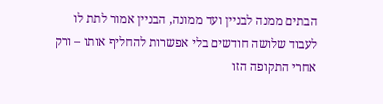הבתים ממנה לבניין ועד ממונה, הבניין אמור לתת לו לעבוד שלושה חודשים בלי אפשרות להחליף אותו – ורק אחרי התקופה הזו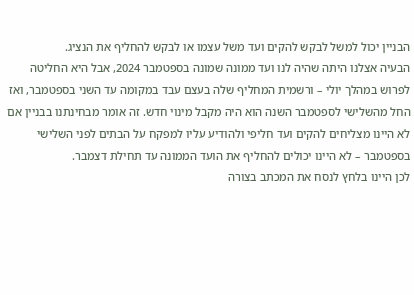הבניין יכול למשל לבקש להקים ועד משל עצמו או לבקש להחליף את הנציג.
הבעיה אצלנו היתה שהיה לנו ועד ממונה שמונה בספטמבר 2024, אבל היא החליטה לפרוש במהלך יולי – ורשמית המחליף שלה בעצם עבד במקומה עד השני בספטמבר, ואז החל מהשלישי לספטמבר השנה הוא היה מקבל מינוי חדש. זה אומר מבחינתנו בבניין אם לא היינו מצליחים להקים ועד חליפי ולהודיע עליו למפקח על הבתים לפני השלישי בספטמבר – לא היינו יכולים להחליף את הועד הממונה עד תחילת דצמבר.
לכן היינו בלחץ לנסח את המכתב בצורה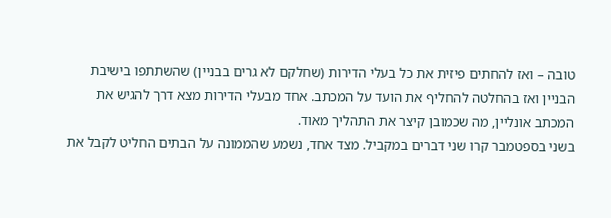טובה – ואז להחתים פיזית את כל בעלי הדירות (שחלקם לא גרים בבניין) שהשתתפו בישיבת הבניין ואז בהחלטה להחליף את הועד על המכתב. אחד מבעלי הדירות מצא דרך להגיש את המכתב אונליין, מה שכמובן קיצר את התהליך מאוד.
בשני בספטמבר קרו שני דברים במקביל. מצד אחד, נשמע שהממונה על הבתים החליט לקבל את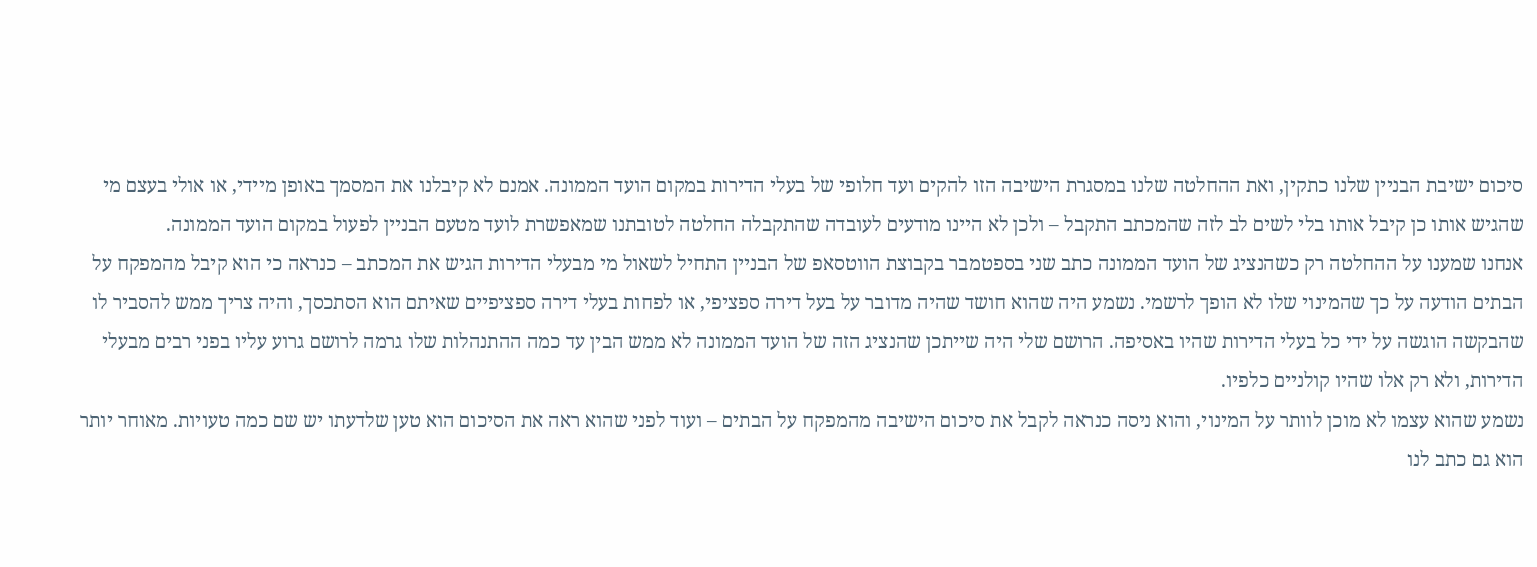סיכום ישיבת הבניין שלנו כתקין, ואת ההחלטה שלנו במסגרת הישיבה הזו להקים ועד חלופי של בעלי הדירות במקום הועד הממונה. אמנם לא קיבלנו את המסמך באופן מיידי, או אולי בעצם מי שהגיש אותו כן קיבל אותו בלי לשים לב לזה שהמכתב התקבל – ולכן לא היינו מודעים לעובדה שהתקבלה החלטה לטובתנו שמאפשרת לועד מטעם הבניין לפעול במקום הועד הממונה.
אנחנו שמענו על ההחלטה רק כשהנציג של הועד הממונה כתב שני בספטמבר בקבוצת הווטסאפ של הבניין התחיל לשאול מי מבעלי הדירות הגיש את המכתב – כנראה כי הוא קיבל מהמפקח על הבתים הודעה על כך שהמינוי שלו לא הופך לרשמי. נשמע היה שהוא חושד שהיה מדובר על בעל דירה ספציפי, או לפחות בעלי דירה ספציפיים שאיתם הוא הסתכסך, והיה צריך ממש להסביר לו שהבקשה הוגשה על ידי כל בעלי הדירות שהיו באסיפה. הרושם שלי היה שייתכן שהנציג הזה של הועד הממונה לא ממש הבין עד כמה ההתנהלות שלו גרמה לרושם גרוע עליו בפני רבים מבעלי הדירות, ולא רק אלו שהיו קולניים כלפיו.
נשמע שהוא עצמו לא מוכן לוותר על המינוי, והוא ניסה כנראה לקבל את סיכום הישיבה מהמפקח על הבתים – ועוד לפני שהוא ראה את הסיכום הוא טען שלדעתו יש שם כמה טעויות. מאוחר יותר הוא גם כתב לנו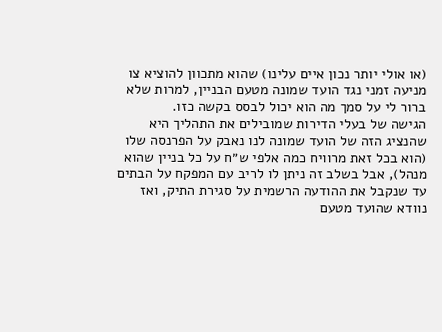(או אולי יותר נכון איים עלינו) שהוא מתכוון להוציא צו מניעה זמני נגד הועד שמונה מטעם הבניין, למרות שלא ברור לי על סמך מה הוא יכול לבסס בקשה כזו.
הגישה של בעלי הדירות שמובילים את התהליך היא שהנציג הזה של הועד שמונה לנו נאבק על הפרנסה שלו (הוא בכל זאת מרוויח כמה אלפי ש״ח על כל בניין שהוא מנהל), אבל בשלב זה ניתן לו לריב עם המפקח על הבתים עד שנקבל את ההודעה הרשמית על סגירת התיק, ואז נוודא שהועד מטעם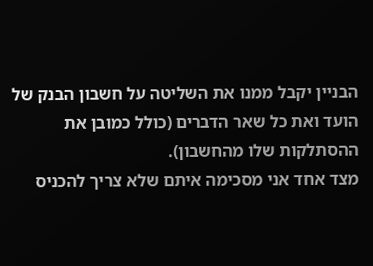הבניין יקבל ממנו את השליטה על חשבון הבנק של הועד ואת כל שאר הדברים (כולל כמובן את ההסתלקות שלו מהחשבון).
מצד אחד אני מסכימה איתם שלא צריך להכניס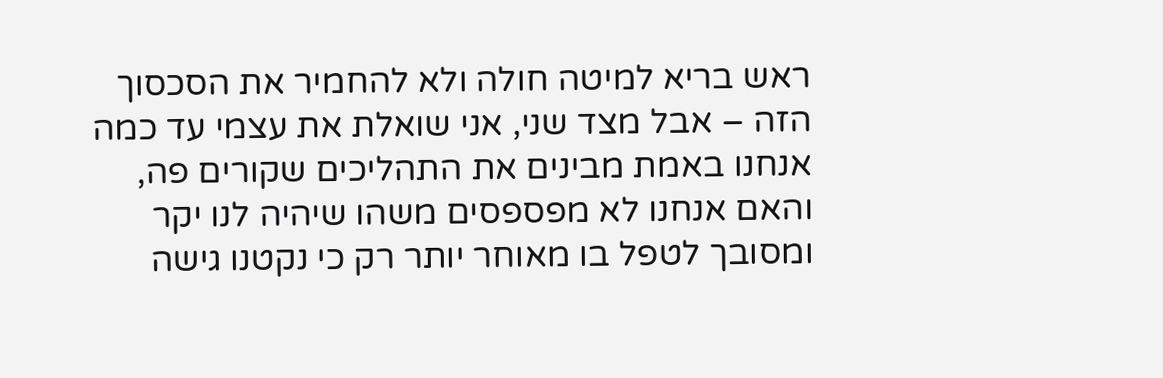ראש בריא למיטה חולה ולא להחמיר את הסכסוך הזה – אבל מצד שני, אני שואלת את עצמי עד כמה אנחנו באמת מבינים את התהליכים שקורים פה, והאם אנחנו לא מפספסים משהו שיהיה לנו יקר ומסובך לטפל בו מאוחר יותר רק כי נקטנו גישה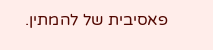פאסיבית של להמתין.